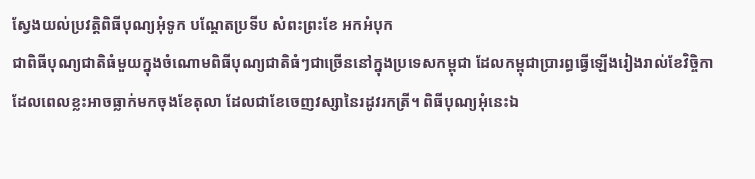ស្វែងយល់ប្រវត្តិពិធីបុណ្យអុំទូក បណ្ដែតប្រទីប សំពះព្រះខែ អកអំបុក
ជាពិធីបុណ្យជាតិធំមួយក្នុងចំណោមពិធីបុណ្យជាតិធំៗជាច្រើននៅក្នុងប្រទេសកម្ពុជា ដែលកម្ពុជាប្រារព្ធធ្វើឡើងរៀងរាល់ខែវិច្ចិកា ដែលពេលខ្លះអាចធ្លាក់មកចុងខែតុលា ដែលជាខែចេញវស្សានៃរដូវរកត្រី។ ពិធីបុណ្យអុំនេះឯ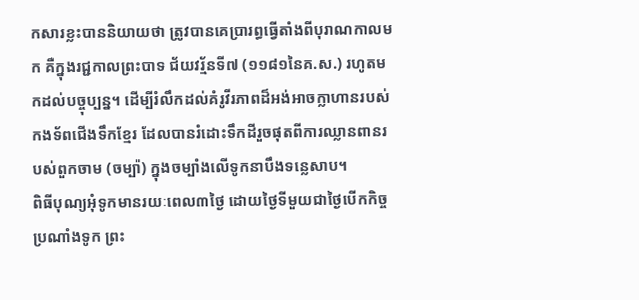កសារខ្លះបាននិយាយថា ត្រូវបានគេប្រារព្ធធ្វើតាំងពីបុរាណកាលមក គឺក្នុងរជ្ជកាលព្រះបាទ ជ័យវរ្ម័នទី៧ (១១៨១នៃគ.ស.) រហូតមកដល់បច្ចុប្បន្ន។ ដើម្បីរំលឹកដល់គំរូវីរភាពដ៏អង់អាចក្លាហានរបស់កងទ័ពជើងទឹកខ្មែរ ដែលបានរំដោះទឹកដីរួចផុតពីការឈ្លានពានរបស់ពួកចាម (ចម្ប៉ា) ក្នុងចម្បាំងលើទូកនាបឹងទន្លេសាប។
ពិធីបុណ្យអុំទូកមានរយៈពេល៣ថ្ងៃ ដោយថ្ងៃទីមួយជាថ្ងៃបើកកិច្ចប្រណាំងទូក ព្រះ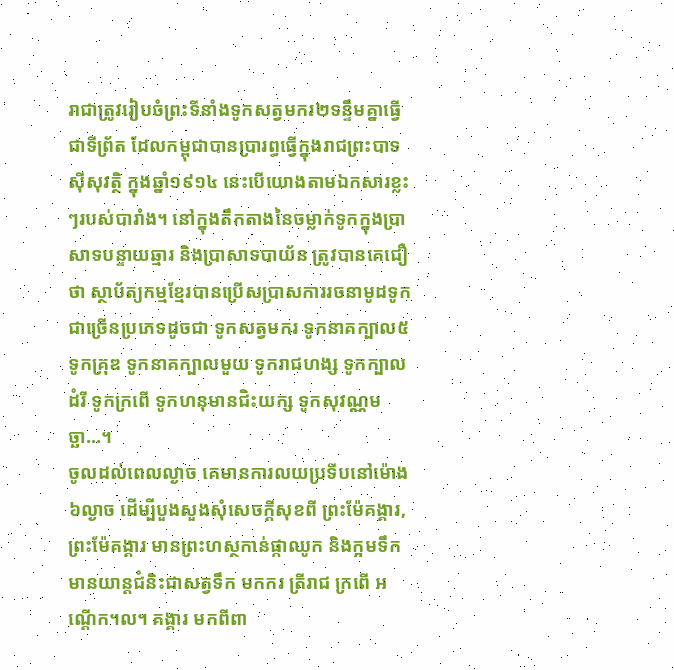រាជាត្រូវរៀបចំព្រះទីនាំងទូកសត្វមករ២ទន្ទឹមគ្នាធ្វើជាទីព្រ័ត ដែលកម្ពុជាបានប្រារព្ធធ្វើក្នុងរាជព្រះបាទ ស៊ីសុវត្ថិ ក្នុងឆ្នាំ១៩១៤ នេះបើយោងតាមឯកសារខ្លះៗរបស់បារាំង។ នៅក្នុងតឹកតាងនៃចម្លាក់ទូកក្នុងប្រាសាទបន្ទាយឆ្មារ និងប្រាសាទបាយ័ន ត្រូវបានគេជឿថា ស្ថាប័ត្យកម្មខ្មែរបានប្រើសប្រាសការរចនាមូដទូកជាច្រើនប្រភេទដូចជា ទូកសត្វមករ ទូកនាគក្បាល៥ ទូកគ្រុឌ ទូកនាគក្បាលមួយ ទូករាជហង្ស ទូកក្បាលដំរី ទូកក្រពើ ទូកហនុមានជិះយក្ស ទូកសុវណ្ណមច្ឆា…។
ចូលដល់ពេលល្ងាច គេមានការលយប្រទីបនៅម៉ោង៦ល្ងាច ដើម្បីបួងសួងសុំសេចក្ដីសុខពី ព្រះម៉ែគង្គារ, ព្រះម៉ែគង្គារ មានព្រះហស្ថកាន់ផ្កាឈូក និងក្អមទឹក មានយាន្តជំនិះជាសត្វទឹក មកករ ត្រីរាជ ក្រពើ អណ្តើក។ល។ គង្គារ មកពីពា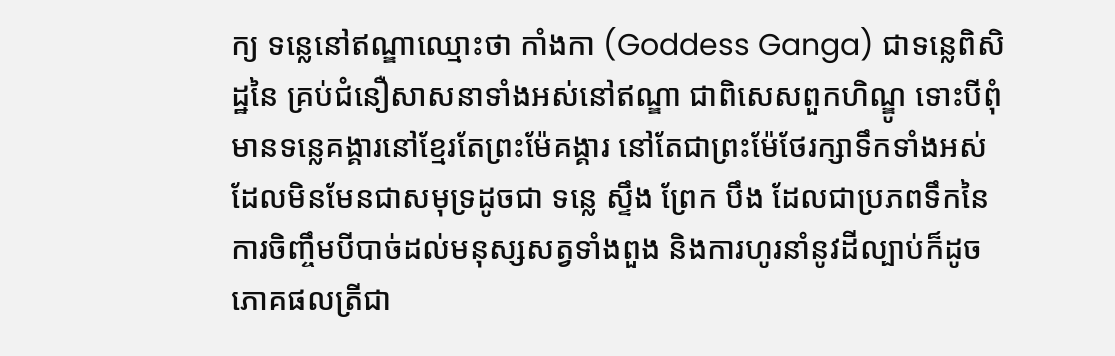ក្យ ទន្លេនៅឥណ្ឌាឈ្មោះថា កាំងកា (Goddess Ganga) ជាទន្លេពិសិដ្ឋនៃ គ្រប់ជំនឿសាសនាទាំងអស់នៅឥណ្ឌា ជាពិសេសពួកហិណ្ឌូ ទោះបីពុំមានទន្លេគង្គារនៅខ្មែរតែព្រះម៉ែគង្គារ នៅតែជាព្រះម៉ែថែរក្សាទឹកទាំងអស់ដែលមិនមែនជាសមុទ្រដូចជា ទន្លេ ស្ទឹង ព្រែក បឹង ដែលជាប្រភពទឹកនៃការចិញ្ចឹមបីបាច់ដល់មនុស្សសត្វទាំងពួង និងការហូរនាំនូវដីល្បាប់ក៏ដូចភោគផលត្រីជា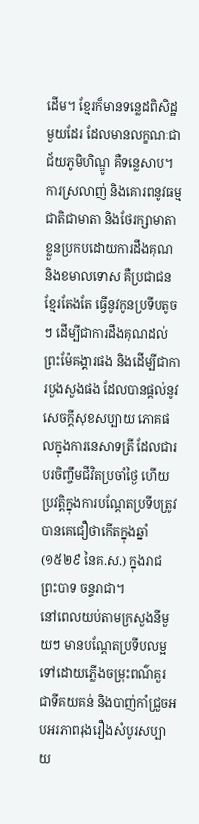ដើម។ ខ្មែរក៏មានទន្លេដពិសិដ្ឋមួយដែរ ដែលមានលក្ខណៈជា ជ័យភូមិហិណ្ឌូ គឺទន្លេសាប។ ការស្រលាញ់ និងគោរពនូវធម្មជាតិជាមាតា និងថែរក្សាមាតាខ្លួនប្រកបដោយការដឹងគុណ និងខមាលទោស គឺប្រជាជនខ្មែរតែងតែ ធ្វើនូវកូនប្រទីបតូចៗ ដើម្បីជាការដឹងគុណដល់ព្រះម៉ែគង្គារផង និងដើម្បីជាការបួងសួងផង ដែលបានផ្ដល់នូវសេចក្ដីសុខសប្បាយ ភោគផលក្នុងការនេសាទត្រី ដែលជារបរចិញ្ចឹមជីវិតប្រចាំថ្ងៃ ហើយប្រវត្តិក្នុងការបណ្ដែតប្រទីបត្រូវបានគេជឿថាកើតក្នុងឆ្នាំ (១៥២៩ នៃគ.ស.) ក្នុងរាជ ព្រះបាទ ចន្ទរាជា។
នៅពេលយប់តាមក្រសួងនីមួយៗ មានបណ្ដែតប្រទីបលម្អទៅដោយភ្លើងចម្រុះពណ៌គួរជាទីគយគន់ និងបាញ់កាំជ្រួចអបអរភាពរុងរឿងសំបូរសប្បាយ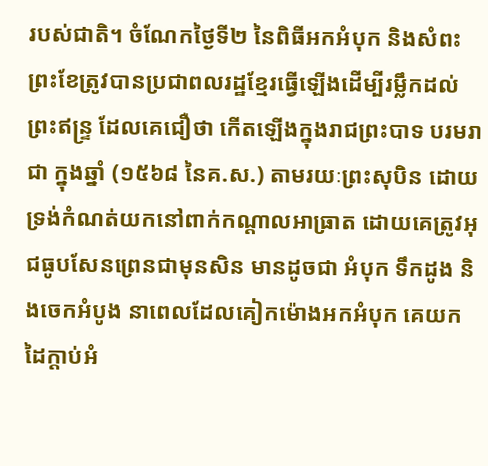របស់ជាតិ។ ចំណែកថ្ងៃទី២ នៃពិធីអកអំបុក និងសំពះព្រះខែត្រូវបានប្រជាពលរដ្ឋខ្មែរធ្វើឡើងដើម្បីរម្លឹកដល់ព្រះឥន្ទ្រ ដែលគេជឿថា កើតឡើងក្នុងរាជព្រះបាទ បរមរាជា ក្នុងឆ្នាំ (១៥៦៨ នៃគ.ស.) តាមរយៈព្រះសុបិន ដោយទ្រង់កំណត់យកនៅពាក់កណ្ដាលអាធ្រាត ដោយគេត្រូវអុជធូបសែនព្រេនជាមុនសិន មានដូចជា អំបុក ទឹកដូង និងចេកអំបូង នាពេលដែលគៀកម៉ោងអកអំបុក គេយកដៃក្ដាប់អំ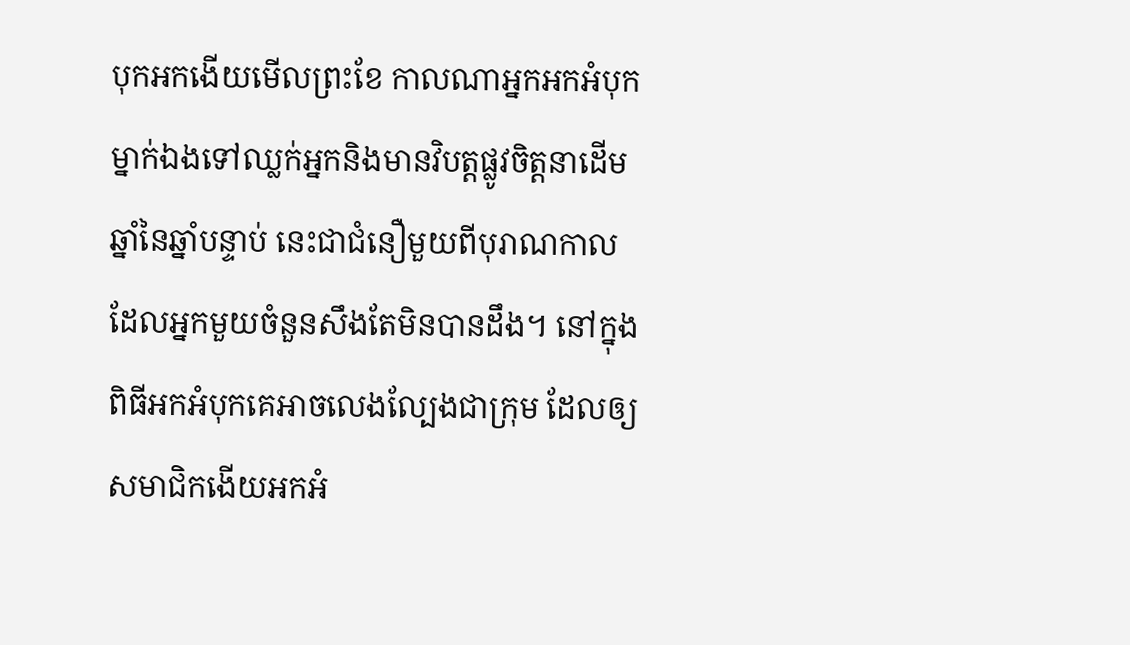បុកអកងើយមើលព្រះខែ កាលណាអ្នកអកអំបុកម្នាក់ឯងទៅឈ្លក់អ្នកនិងមានវិបត្តផ្លូវចិត្តនាដើមឆ្នាំនៃឆ្នាំបន្ទាប់ នេះជាជំនឿមួយពីបុរាណកាល ដែលអ្នកមួយចំនួនសឹងតែមិនបានដឹង។ នៅក្នុងពិធីអកអំបុកគេអាចលេងល្បែងជាក្រុម ដែលឲ្យសមាជិកងើយអកអំ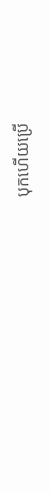បុកហើយប្រើ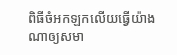ពិធីចំអកឡកលើយធ្វើយ៉ាងណាឲ្យសមា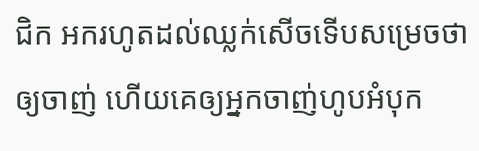ជិក អករហូតដល់ឈ្លក់សើចទើបសម្រេចថាឲ្យចាញ់ ហើយគេឲ្យអ្នកចាញ់ហូបអំបុក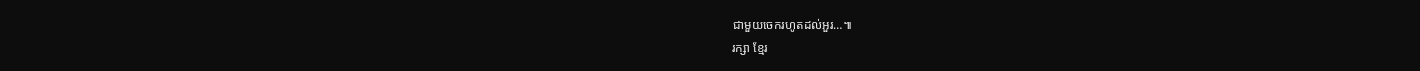ជាមួយចេករហូតដល់អួរ…៕
រក្សា ខ្មែរ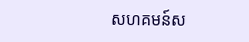សហគមន៍ស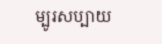ម្បូរសប្បាយ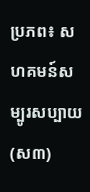ប្រភព៖ សហគមន៍សម្បូរសប្បាយ (ស៣)